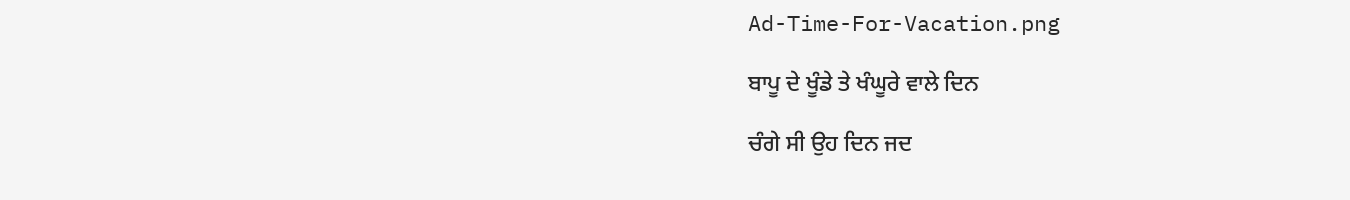Ad-Time-For-Vacation.png

ਬਾਪੂ ਦੇ ਖੂੰਡੇ ਤੇ ਖੰਘੂਰੇ ਵਾਲੇ ਦਿਨ

ਚੰਗੇ ਸੀ ਉਹ ਦਿਨ ਜਦ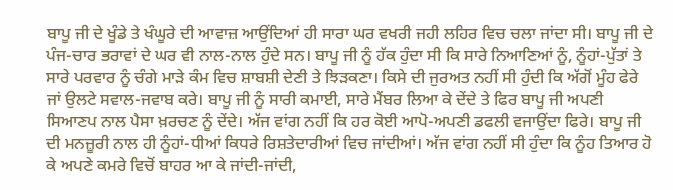ਬਾਪੂ ਜੀ ਦੇ ਖੂੰਡੇ ਤੇ ਖੰਘੂਰੇ ਦੀ ਆਵਾਜ਼ ਆਉਂਦਿਆਂ ਹੀ ਸਾਰਾ ਘਰ ਵਖਰੀ ਜਹੀ ਲਹਿਰ ਵਿਚ ਚਲਾ ਜਾਂਦਾ ਸੀ। ਬਾਪੂ ਜੀ ਦੇ ਪੰਜ-ਚਾਰ ਭਰਾਵਾਂ ਦੇ ਘਰ ਵੀ ਨਾਲ-ਨਾਲ ਹੁੰਦੇ ਸਨ। ਬਾਪੂ ਜੀ ਨੂੰ ਹੱਕ ਹੁੰਦਾ ਸੀ ਕਿ ਸਾਰੇ ਨਿਆਣਿਆਂ ਨੂੰ, ਨੂੰਹਾਂ-ਪੁੱਤਾਂ ਤੇ ਸਾਰੇ ਪਰਵਾਰ ਨੂੰ ਚੰਗੇ ਮਾੜੇ ਕੰਮ ਵਿਚ ਸ਼ਾਬਸ਼ੀ ਦੇਣੀ ਤੇ ਝਿੜਕਣਾ। ਕਿਸੇ ਦੀ ਜੁਰਅਤ ਨਹੀਂ ਸੀ ਹੁੰਦੀ ਕਿ ਅੱਗੋਂ ਮੂੰਹ ਫੇਰੇ ਜਾਂ ਉਲਟੇ ਸਵਾਲ-ਜਵਾਬ ਕਰੇ। ਬਾਪੂ ਜੀ ਨੂੰ ਸਾਰੀ ਕਮਾਈ, ਸਾਰੇ ਮੈਂਬਰ ਲਿਆ ਕੇ ਦੇਂਦੇ ਤੇ ਫਿਰ ਬਾਪੂ ਜੀ ਅਪਣੀ ਸਿਆਣਪ ਨਾਲ ਪੈਸਾ ਖ਼ਰਚਣ ਨੂੰ ਦੇਂਦੇ। ਅੱਜ ਵਾਂਗ ਨਹੀਂ ਕਿ ਹਰ ਕੋਈ ਆਪੋ-ਅਪਣੀ ਡਫਲੀ ਵਜਾਉਂਦਾ ਫਿਰੇ। ਬਾਪੂ ਜੀ ਦੀ ਮਨਜ਼ੂਰੀ ਨਾਲ ਹੀ ਨੂੰਹਾਂ-ਧੀਆਂ ਕਿਧਰੇ ਰਿਸ਼ਤੇਦਾਰੀਆਂ ਵਿਚ ਜਾਂਦੀਆਂ। ਅੱਜ ਵਾਂਗ ਨਹੀਂ ਸੀ ਹੁੰਦਾ ਕਿ ਨੂੰਹ ਤਿਆਰ ਹੋ ਕੇ ਅਪਣੇ ਕਮਰੇ ਵਿਚੋਂ ਬਾਹਰ ਆ ਕੇ ਜਾਂਦੀ-ਜਾਂਦੀ,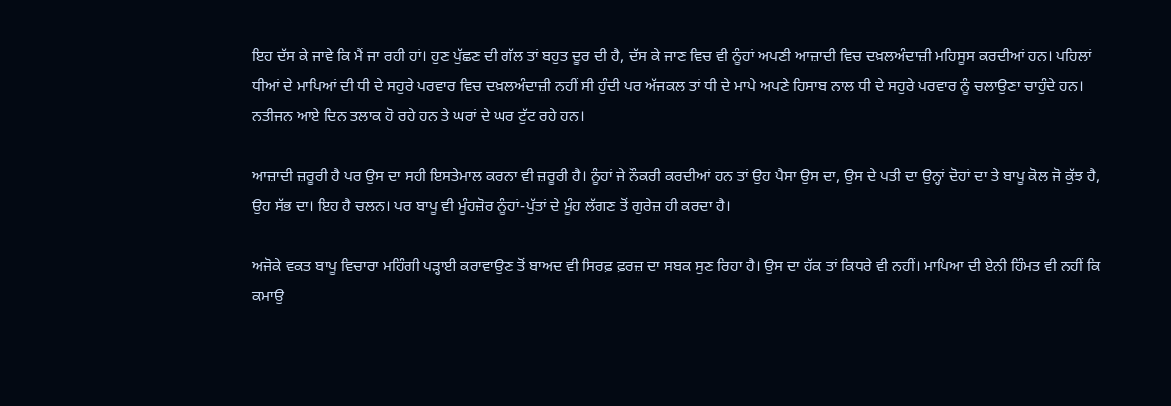ਇਹ ਦੱਸ ਕੇ ਜਾਵੇ ਕਿ ਮੈਂ ਜਾ ਰਹੀ ਹਾਂ। ਹੁਣ ਪੁੱਛਣ ਦੀ ਗੱਲ ਤਾਂ ਬਹੁਤ ਦੂਰ ਦੀ ਹੈ, ਦੱਸ ਕੇ ਜਾਣ ਵਿਚ ਵੀ ਨੂੰਹਾਂ ਅਪਣੀ ਆਜ਼ਾਦੀ ਵਿਚ ਦਖ਼ਲਅੰਦਾਜ਼ੀ ਮਹਿਸੂਸ ਕਰਦੀਆਂ ਹਨ। ਪਹਿਲਾਂ ਧੀਆਂ ਦੇ ਮਾਪਿਆਂ ਦੀ ਧੀ ਦੇ ਸਹੁਰੇ ਪਰਵਾਰ ਵਿਚ ਦਖ਼ਲਅੰਦਾਜ਼ੀ ਨਹੀਂ ਸੀ ਹੁੰਦੀ ਪਰ ਅੱਜਕਲ ਤਾਂ ਧੀ ਦੇ ਮਾਪੇ ਅਪਣੇ ਹਿਸਾਬ ਨਾਲ ਧੀ ਦੇ ਸਹੁਰੇ ਪਰਵਾਰ ਨੂੰ ਚਲਾਉਣਾ ਚਾਹੁੰਦੇ ਹਨ। ਨਤੀਜਨ ਆਏ ਦਿਨ ਤਲਾਕ ਹੋ ਰਹੇ ਹਨ ਤੇ ਘਰਾਂ ਦੇ ਘਰ ਟੁੱਟ ਰਹੇ ਹਨ।

ਆਜ਼ਾਦੀ ਜ਼ਰੂਰੀ ਹੈ ਪਰ ਉਸ ਦਾ ਸਹੀ ਇਸਤੇਮਾਲ ਕਰਨਾ ਵੀ ਜ਼ਰੂਰੀ ਹੈ। ਨੂੰਹਾਂ ਜੇ ਨੌਕਰੀ ਕਰਦੀਆਂ ਹਨ ਤਾਂ ਉਹ ਪੈਸਾ ਉਸ ਦਾ, ਉਸ ਦੇ ਪਤੀ ਦਾ ਉਨ੍ਹਾਂ ਦੋਹਾਂ ਦਾ ਤੇ ਬਾਪੂ ਕੋਲ ਜੋ ਕੁੱਝ ਹੈ, ਉਹ ਸੱਭ ਦਾ। ਇਹ ਹੈ ਚਲਨ। ਪਰ ਬਾਪੂ ਵੀ ਮੂੰਹਜ਼ੋਰ ਨੂੰਹਾਂ-ਪੁੱਤਾਂ ਦੇ ਮੂੰਹ ਲੱਗਣ ਤੋਂ ਗੁਰੇਜ਼ ਹੀ ਕਰਦਾ ਹੈ।

ਅਜੋਕੇ ਵਕਤ ਬਾਪੂ ਵਿਚਾਰਾ ਮਹਿੰਗੀ ਪੜ੍ਹਾਈ ਕਰਾਵਾਉਣ ਤੋਂ ਬਾਅਦ ਵੀ ਸਿਰਫ਼ ਫ਼ਰਜ਼ ਦਾ ਸਬਕ ਸੁਣ ਰਿਹਾ ਹੈ। ਉਸ ਦਾ ਹੱਕ ਤਾਂ ਕਿਧਰੇ ਵੀ ਨਹੀਂ। ਮਾਪਿਆ ਦੀ ਏਨੀ ਹਿੰਮਤ ਵੀ ਨਹੀਂ ਕਿ ਕਮਾਉ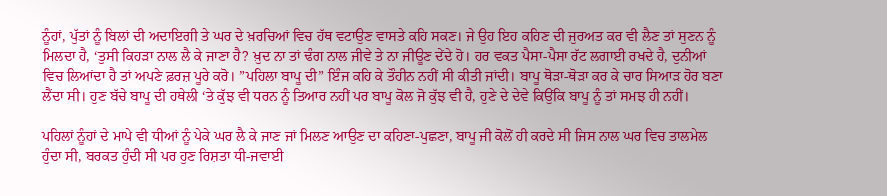ਨੂੰਹਾਂ, ਪੁੱਤਾਂ ਨੂੰ ਬਿਲਾਂ ਦੀ ਅਦਾਇਗੀ ਤੇ ਘਰ ਦੇ ਖ਼ਰਚਿਆਂ ਵਿਚ ਹੱਥ ਵਟਾਉਣ ਵਾਸਤੇ ਕਹਿ ਸਕਣ। ਜੇ ਉਹ ਇਹ ਕਹਿਣ ਦੀ ਜੁਰਅਤ ਕਰ ਵੀ ਲੈਣ ਤਾਂ ਸੁਣਨ ਨੂੰ ਮਿਲਦਾ ਹੈ, ‘ਤੁਸੀ ਕਿਹੜਾ ਨਾਲ ਲੈ ਕੇ ਜਾਣਾ ਹੈ? ਖ਼ੁਦ ਨਾ ਤਾਂ ਢੰਗ ਨਾਲ ਜੀਵੇ ਤੇ ਨਾ ਜੀਊਣ ਦੇਂਦੇ ਹੋ। ਹਰ ਵਕਤ ਪੈਸਾ-ਪੈਸਾ ਰੱਟ ਲਗਾਈ ਰਖਦੇ ਹੈ, ਦੁਨੀਆਂ ਵਿਚ ਲਿਆਂਦਾ ਹੈ ਤਾਂ ਅਪਣੇ ਫ਼ਰਜ਼ ਪੂਰੇ ਕਰੋ। ”ਪਹਿਲਾ ਬਾਪੂ ਦੀ” ਇੰਜ ਕਹਿ ਕੇ ਤੌਹੀਨ ਨਹੀਂ ਸੀ ਕੀਤੀ ਜਾਂਦੀ। ਬਾਪੂ ਥੋੜਾ-ਥੋੜਾ ਕਰ ਕੇ ਚਾਰ ਸਿਆੜ ਹੋਰ ਬਣਾ ਲੈਂਦਾ ਸੀ। ਹੁਣ ਬੱਚੇ ਬਾਪੂ ਦੀ ਹਥੇਲੀ ‘ਤੇ ਕੁੱਝ ਵੀ ਧਰਨ ਨੂੰ ਤਿਆਰ ਨਹੀਂ ਪਰ ਬਾਪੂ ਕੋਲ ਜੋ ਕੁੱਝ ਵੀ ਹੈ, ਹੁਣੇ ਦੇ ਦੇਵੇ ਕਿਉਂਕਿ ਬਾਪੂ ਨੂੰ ਤਾਂ ਸਮਝ ਹੀ ਨਹੀਂ।

ਪਹਿਲਾਂ ਨੂੰਹਾਂ ਦੇ ਮਾਪੇ ਵੀ ਧੀਆਂ ਨੂੰ ਪੇਕੇ ਘਰ ਲੈ ਕੇ ਜਾਣ ਜਾਂ ਮਿਲਣ ਆਉਣ ਦਾ ਕਹਿਣਾ-ਪੁਛਣਾ, ਬਾਪੂ ਜੀ ਕੋਲੋਂ ਹੀ ਕਰਦੇ ਸੀ ਜਿਸ ਨਾਲ ਘਰ ਵਿਚ ਤਾਲਮੇਲ ਹੁੰਦਾ ਸੀ, ਬਰਕਤ ਹੁੰਦੀ ਸੀ ਪਰ ਹੁਣ ਰਿਸ਼ਤਾ ਧੀ-ਜਵਾਈ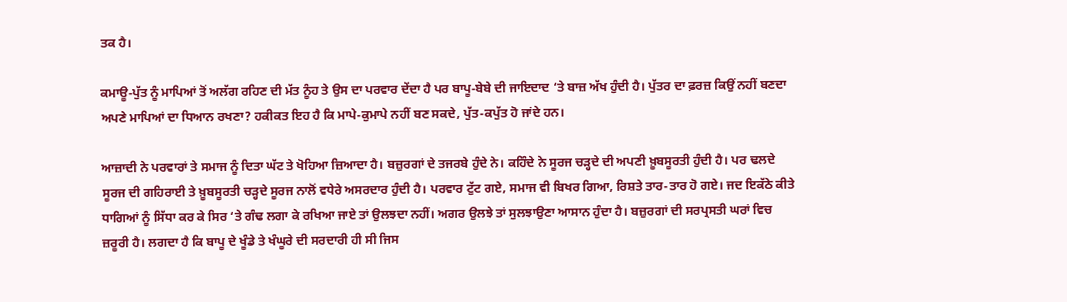ਤਕ ਹੈ।

ਕਮਾਊ-ਪੁੱਤ ਨੂੰ ਮਾਪਿਆਂ ਤੋਂ ਅਲੱਗ ਰਹਿਣ ਦੀ ਮੱਤ ਨੂੰਹ ਤੇ ਉਸ ਦਾ ਪਰਵਾਰ ਦੇਂਦਾ ਹੈ ਪਰ ਬਾਪੂ-ਬੇਬੇ ਦੀ ਜਾਇਦਾਦ ‘ਤੇ ਬਾਜ਼ ਅੱਖ ਹੁੰਦੀ ਹੈ। ਪੁੱਤਰ ਦਾ ਫ਼ਰਜ਼ ਕਿਉਂ ਨਹੀਂ ਬਣਦਾ ਅਪਣੇ ਮਾਪਿਆਂ ਦਾ ਧਿਆਨ ਰਖਣਾ? ਹਕੀਕਤ ਇਹ ਹੈ ਕਿ ਮਾਪੇ-ਕੁਮਾਪੇ ਨਹੀਂ ਬਣ ਸਕਦੇ, ਪੁੱਤ-ਕਪੁੱਤ ਹੋ ਜਾਂਦੇ ਹਨ।

ਆਜ਼ਾਦੀ ਨੇ ਪਰਵਾਰਾਂ ਤੇ ਸਮਾਜ ਨੂੰ ਦਿਤਾ ਘੱਟ ਤੇ ਖੋਹਿਆ ਜ਼ਿਆਦਾ ਹੈ। ਬਜ਼ੁਰਗਾਂ ਦੇ ਤਜਰਬੇ ਹੁੰਦੇ ਨੇ। ਕਹਿੰਦੇ ਨੇ ਸੂਰਜ ਚੜ੍ਹਦੇ ਦੀ ਅਪਣੀ ਖ਼ੂਬਸੂਰਤੀ ਹੁੰਦੀ ਹੈ। ਪਰ ਢਲਦੇ ਸੂਰਜ ਦੀ ਗਹਿਰਾਈ ਤੇ ਖ਼ੂਬਸੂਰਤੀ ਚੜ੍ਹਦੇ ਸੂਰਜ ਨਾਲੋਂ ਵਧੇਰੇ ਅਸਰਦਾਰ ਹੁੰਦੀ ਹੈ। ਪਰਵਾਰ ਟੁੱਟ ਗਏ, ਸਮਾਜ ਵੀ ਬਿਖਰ ਗਿਆ, ਰਿਸ਼ਤੇ ਤਾਰ-ਤਾਰ ਹੋ ਗਏ। ਜਦ ਇਕੱਠੇ ਕੀਤੇ ਧਾਗਿਆਂ ਨੂੰ ਸਿੱਧਾ ਕਰ ਕੇ ਸਿਰ ‘ਤੇ ਗੰਢ ਲਗਾ ਕੇ ਰਖਿਆ ਜਾਏ ਤਾਂ ਉਲਝਦਾ ਨਹੀਂ। ਅਗਰ ਉਲਝੇ ਤਾਂ ਸੁਲਝਾਉਣਾ ਆਸਾਨ ਹੁੰਦਾ ਹੈ। ਬਜ਼ੁਰਗਾਂ ਦੀ ਸਰਪ੍ਰਸਤੀ ਘਰਾਂ ਵਿਚ ਜ਼ਰੂਰੀ ਹੈ। ਲਗਦਾ ਹੈ ਕਿ ਬਾਪੂ ਦੇ ਖੂੰਡੇ ਤੇ ਖੰਘੂਰੇ ਦੀ ਸਰਦਾਰੀ ਹੀ ਸੀ ਜਿਸ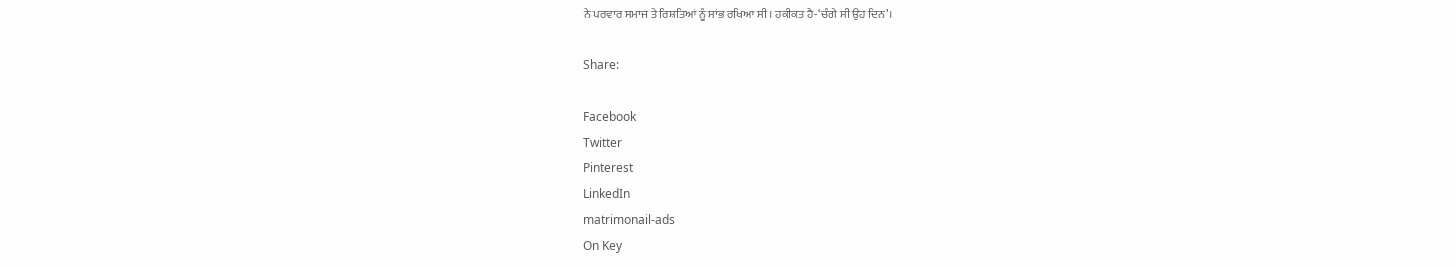ਨੇ ਪਰਵਾਰ ਸਮਾਜ ਤੇ ਰਿਸ਼ਤਿਆਂ ਨੂੰ ਸਾਂਭ ਰਖਿਆ ਸੀ। ਹਕੀਕਤ ਹੈ-‘ਚੰਗੇ ਸੀ ਉਹ ਦਿਨ’।

Share:

Facebook
Twitter
Pinterest
LinkedIn
matrimonail-ads
On Key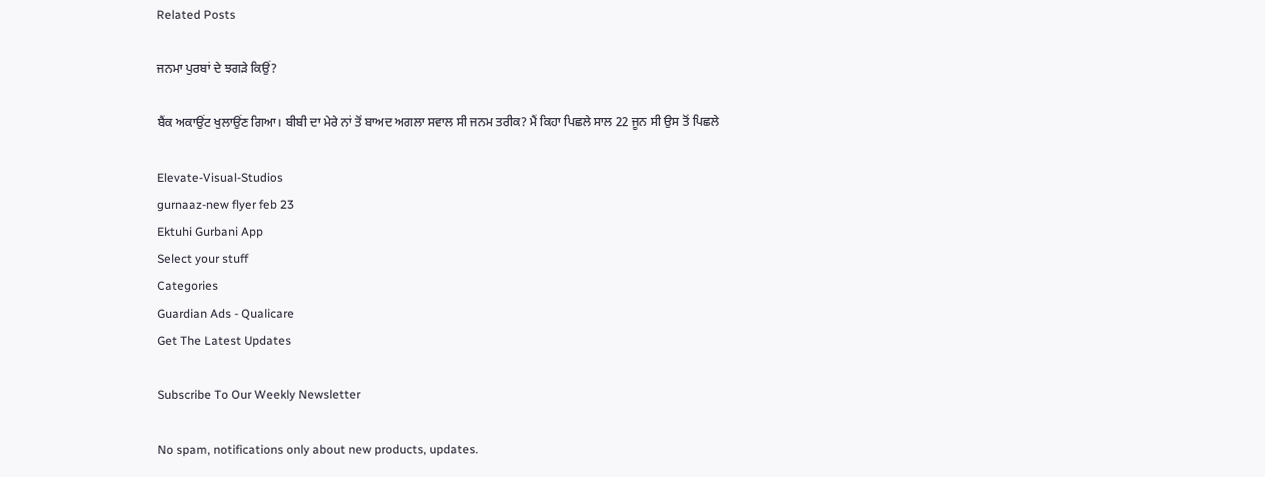Related Posts

ਜਨਮਾ ਪੁਰਬਾਂ ਦੇ ਝਗੜੇ ਕਿਉਂ?

ਬੈਂਕ ਅਕਾਉਂਟ ਖੁਲਾਉਂਣ ਗਿਆ। ਬੀਬੀ ਦਾ ਮੇਰੇ ਨਾਂ ਤੋਂ ਬਾਅਦ ਅਗਲਾ ਸਵਾਲ ਸੀ ਜਨਮ ਤਰੀਕ? ਮੈਂ ਕਿਹਾ ਪਿਛਲੇ ਸਾਲ 22 ਜੂਨ ਸੀ ਉਸ ਤੋਂ ਪਿਛਲੇ

Elevate-Visual-Studios
gurnaaz-new flyer feb 23
Ektuhi Gurbani App
Select your stuff
Categories
Guardian Ads - Qualicare
Get The Latest Updates

Subscribe To Our Weekly Newsletter

No spam, notifications only about new products, updates.